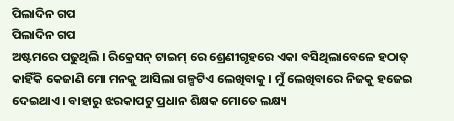ପିଲାଦିନ ଗପ
ପିଲାଦିନ ଗପ
ଅଷ୍ଟମରେ ପଢୁଥିଲି । ରିକ୍ରେସନ୍ ଟାଇମ୍ ରେ ଶ୍ରେଣୀଗୃହରେ ଏକା ବସିଥିଲାବେଳେ ହଠାତ୍ କାହିଁକି କେଜାଣି ମୋ ମନକୁ ଆସିଲା ଗଳ୍ପଟିଏ ଲେଖିବାକୁ । ମୁଁ ଲେଖିବାରେ ନିଜକୁ ହଜେଇ ଦେଇଥାଏ । ବାହାରୁ ଝରକାପଟୁ ପ୍ରଧାନ ଶିକ୍ଷକ ମୋତେ ଲକ୍ଷ୍ୟ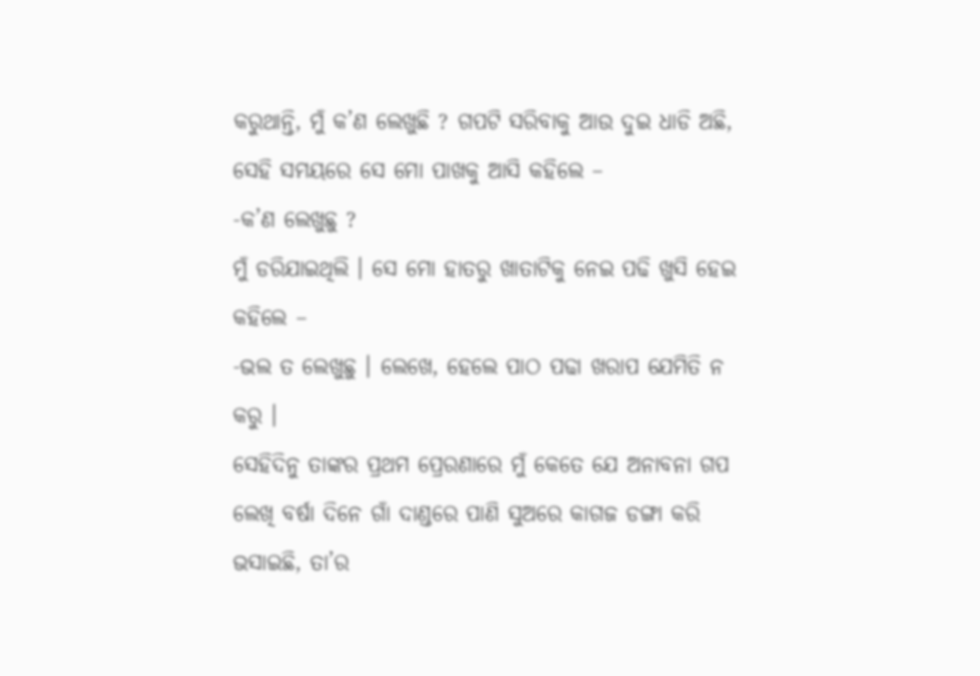କରୁଥାନ୍ତି, ମୁଁ କ’ଣ ଲେଖୁଛି ? ଗପଟି ସରିବାକୁ ଆଉ ଦୁଇ ଧାଡି ଅଛି, ସେହି ସମୟରେ ସେ ମୋ ପାଖକୁ ଆସି କହିଲେ –
-କ’ଣ ଲେଖୁଛୁ ?
ମୁଁ ଡରିଯାଇଥିଲି । ସେ ମୋ ହାତରୁ ଖାତାଟିକୁ ନେଇ ପଢି ଖୁସି ହେଇ କହିଲେ –
-ଭଲ ତ ଲେଖୁଛୁ । ଲେଖେ, ହେଲେ ପାଠ ପଢା ଖରାପ ଯେମିତି ନ କରୁ ।
ସେହିଦିନୁ ତାଙ୍କର ପ୍ରଥମ ପ୍ରେରଣାରେ ମୁଁ କେତେ ଯେ ଅନାବନା ଗପ ଲେଖି ବର୍ଷା ଦିନେ ଗାଁ ଦାଣ୍ଡରେ ପାଣି ସୁଅରେ କାଗଜ ଡଙ୍ଗା କରି ଭସାଇଛି, ତା’ର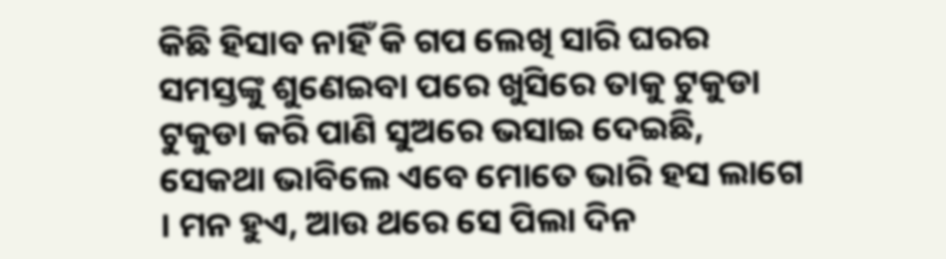କିଛି ହିସାବ ନାହିଁ କି ଗପ ଲେଖି ସାରି ଘରର ସମସ୍ତଙ୍କୁ ଶୁଣେଇବା ପରେ ଖୁସିରେ ତାକୁ ଟୁକୁଡା ଟୁକୁଡା କରି ପାଣି ସୁଅରେ ଭସାଇ ଦେଇଛି, ସେକଥା ଭାବିଲେ ଏବେ ମୋତେ ଭାରି ହସ ଲାଗେ । ମନ ହୁଏ, ଆଉ ଥରେ ସେ ପିଲା ଦିନ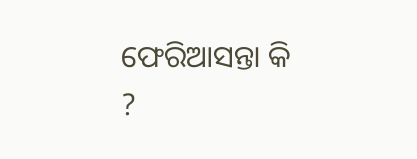ଫେରିଆସନ୍ତା କି ?